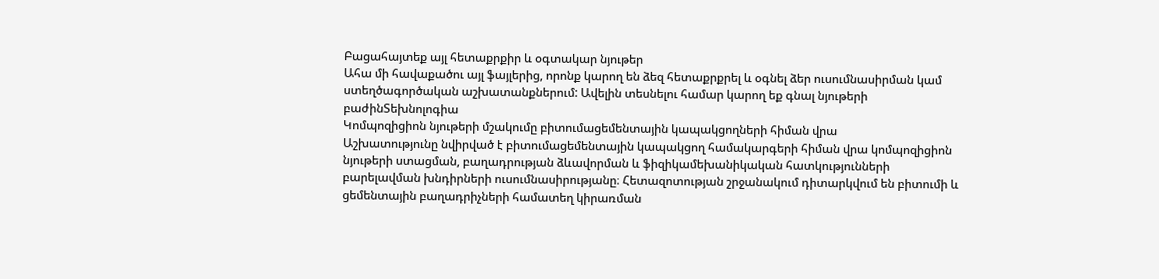Բացահայտեք այլ հետաքրքիր և օգտակար նյութեր
Ահա մի հավաքածու այլ ֆայլերից, որոնք կարող են ձեզ հետաքրքրել և օգնել ձեր ուսումնասիրման կամ ստեղծագործական աշխատանքներում: Ավելին տեսնելու համար կարող եք գնալ նյութերի բաժինՏեխնոլոգիա
Կոմպոզիցիոն նյութերի մշակումը բիտումացեմենտային կապակցողների հիման վրա
Աշխատությունը նվիրված է բիտումացեմենտային կապակցող համակարգերի հիման վրա կոմպոզիցիոն նյութերի ստացման, բաղադրության ձևավորման և ֆիզիկամեխանիկական հատկությունների բարելավման խնդիրների ուսումնասիրությանը։ Հետազոտության շրջանակում դիտարկվում են բիտումի և ցեմենտային բաղադրիչների համատեղ կիրառման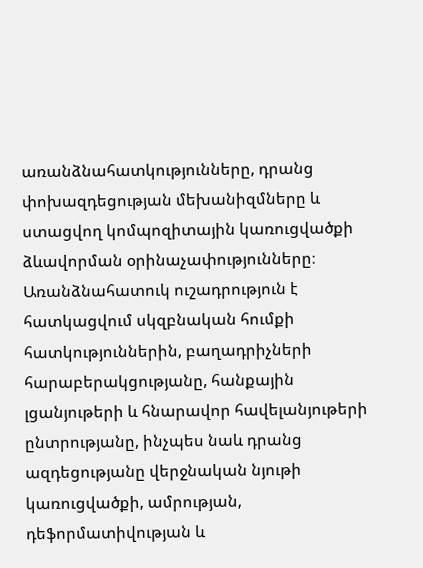առանձնահատկությունները, դրանց փոխազդեցության մեխանիզմները և ստացվող կոմպոզիտային կառուցվածքի ձևավորման օրինաչափությունները։ Առանձնահատուկ ուշադրություն է հատկացվում սկզբնական հումքի հատկություններին, բաղադրիչների հարաբերակցությանը, հանքային լցանյութերի և հնարավոր հավելանյութերի ընտրությանը, ինչպես նաև դրանց ազդեցությանը վերջնական նյութի կառուցվածքի, ամրության, դեֆորմատիվության և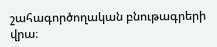շահագործողական բնութագրերի վրա։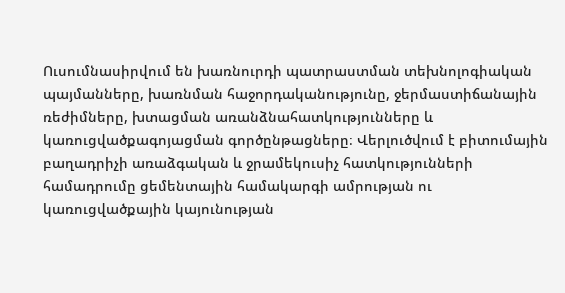Ուսումնասիրվում են խառնուրդի պատրաստման տեխնոլոգիական պայմանները, խառնման հաջորդականությունը, ջերմաստիճանային ռեժիմները, խտացման առանձնահատկությունները և կառուցվածքագոյացման գործընթացները։ Վերլուծվում է բիտումային բաղադրիչի առաձգական և ջրամեկուսիչ հատկությունների համադրումը ցեմենտային համակարգի ամրության ու կառուցվածքային կայունության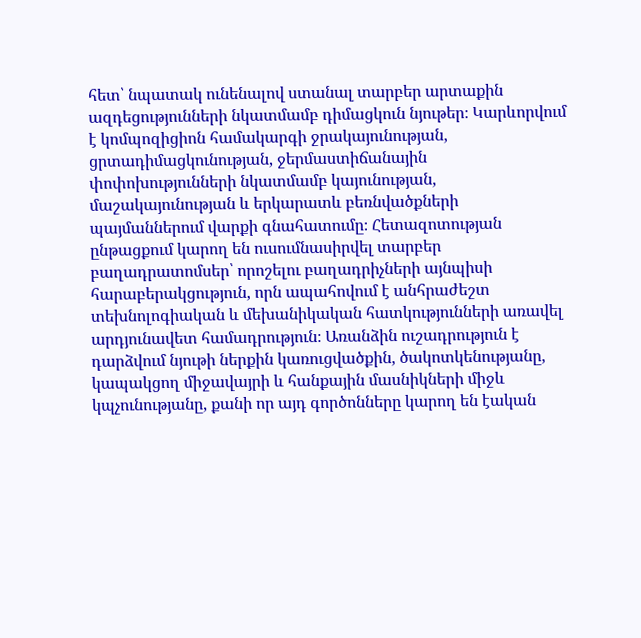հետ՝ նպատակ ունենալով ստանալ տարբեր արտաքին ազդեցությունների նկատմամբ դիմացկուն նյութեր։ Կարևորվում է կոմպոզիցիոն համակարգի ջրակայունության, ցրտադիմացկունության, ջերմաստիճանային փոփոխությունների նկատմամբ կայունության, մաշակայունության և երկարատև բեռնվածքների պայմաններում վարքի գնահատումը։ Հետազոտության ընթացքում կարող են ուսումնասիրվել տարբեր բաղադրատոմսեր՝ որոշելու բաղադրիչների այնպիսի հարաբերակցություն, որն ապահովում է անհրաժեշտ տեխնոլոգիական և մեխանիկական հատկությունների առավել արդյունավետ համադրություն։ Առանձին ուշադրություն է դարձվում նյութի ներքին կառուցվածքին, ծակոտկենությանը, կապակցող միջավայրի և հանքային մասնիկների միջև կպչունությանը, քանի որ այդ գործոնները կարող են էական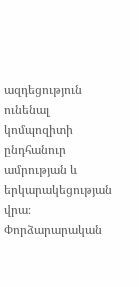ազդեցություն ունենալ կոմպոզիտի ընդհանուր ամրության և երկարակեցության վրա։ Փորձարարական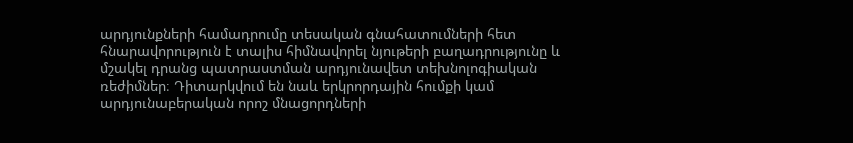արդյունքների համադրումը տեսական գնահատումների հետ հնարավորություն է տալիս հիմնավորել նյութերի բաղադրությունը և մշակել դրանց պատրաստման արդյունավետ տեխնոլոգիական ռեժիմներ։ Դիտարկվում են նաև երկրորդային հումքի կամ արդյունաբերական որոշ մնացորդների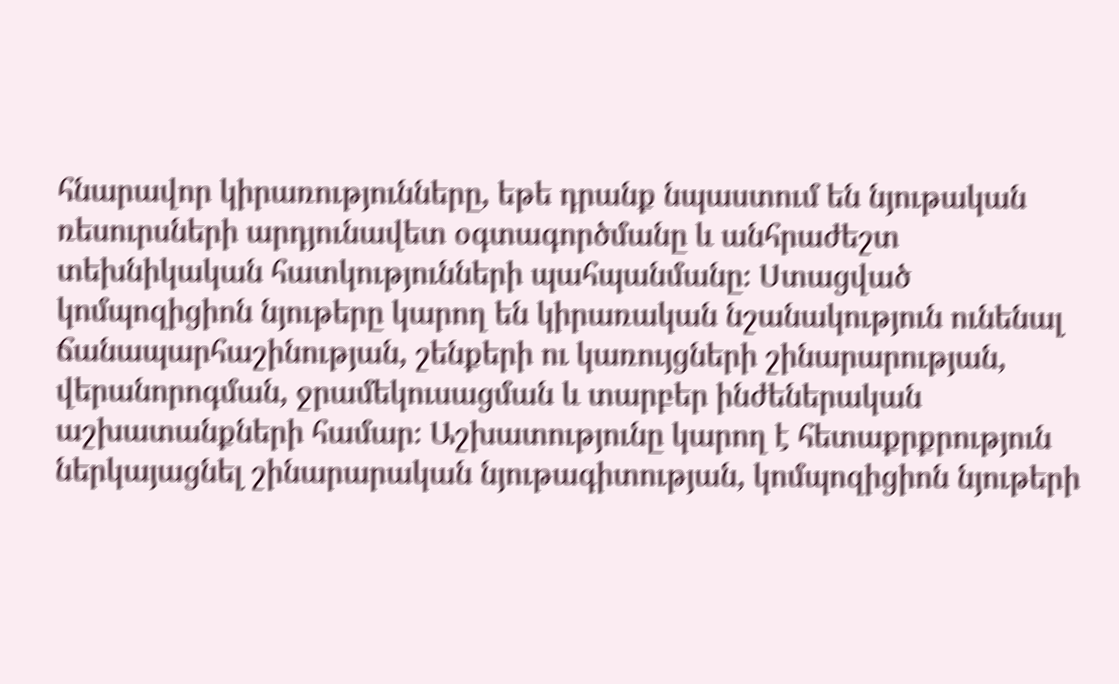հնարավոր կիրառությունները, եթե դրանք նպաստում են նյութական ռեսուրսների արդյունավետ օգտագործմանը և անհրաժեշտ տեխնիկական հատկությունների պահպանմանը։ Ստացված կոմպոզիցիոն նյութերը կարող են կիրառական նշանակություն ունենալ ճանապարհաշինության, շենքերի ու կառույցների շինարարության, վերանորոգման, ջրամեկուսացման և տարբեր ինժեներական աշխատանքների համար։ Աշխատությունը կարող է հետաքրքրություն ներկայացնել շինարարական նյութագիտության, կոմպոզիցիոն նյութերի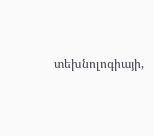տեխնոլոգիայի,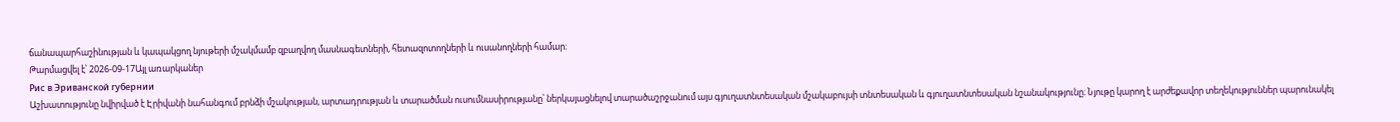ճանապարհաշինության և կապակցող նյութերի մշակմամբ զբաղվող մասնագետների, հետազոտողների և ուսանողների համար։
Թարմացվել է՝ 2026-09-17Այլ առարկաներ
Рис в Эриванской губернии
Աշխատությունը նվիրված է Էրիվանի նահանգում բրնձի մշակության, արտադրության և տարածման ուսումնասիրությանը՝ ներկայացնելով տարածաշրջանում այս գյուղատնտեսական մշակաբույսի տնտեսական և գյուղատնտեսական նշանակությունը։ Նյութը կարող է արժեքավոր տեղեկություններ պարունակել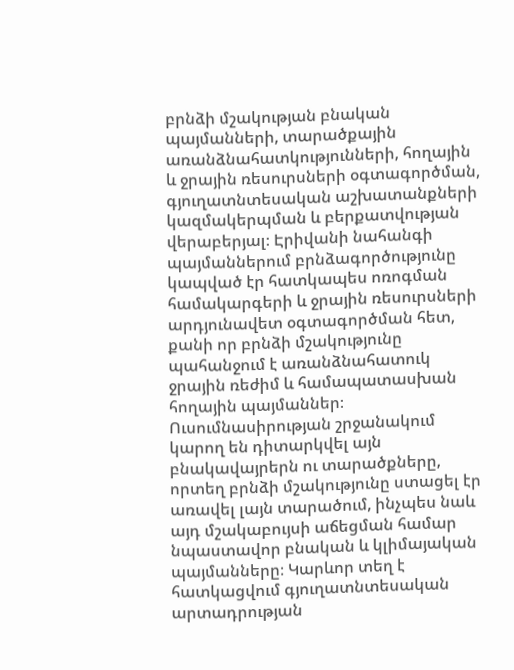բրնձի մշակության բնական պայմանների, տարածքային առանձնահատկությունների, հողային և ջրային ռեսուրսների օգտագործման, գյուղատնտեսական աշխատանքների կազմակերպման և բերքատվության վերաբերյալ։ Էրիվանի նահանգի պայմաններում բրնձագործությունը կապված էր հատկապես ոռոգման համակարգերի և ջրային ռեսուրսների արդյունավետ օգտագործման հետ, քանի որ բրնձի մշակությունը պահանջում է առանձնահատուկ ջրային ռեժիմ և համապատասխան հողային պայմաններ։ Ուսումնասիրության շրջանակում կարող են դիտարկվել այն բնակավայրերն ու տարածքները, որտեղ բրնձի մշակությունը ստացել էր առավել լայն տարածում, ինչպես նաև այդ մշակաբույսի աճեցման համար նպաստավոր բնական և կլիմայական պայմանները։ Կարևոր տեղ է հատկացվում գյուղատնտեսական արտադրության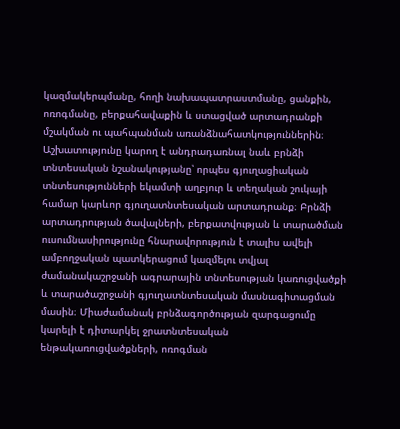կազմակերպմանը, հողի նախապատրաստմանը, ցանքին, ոռոգմանը, բերքահավաքին և ստացված արտադրանքի մշակման ու պահպանման առանձնահատկություններին։ Աշխատությունը կարող է անդրադառնալ նաև բրնձի տնտեսական նշանակությանը՝ որպես գյուղացիական տնտեսությունների եկամտի աղբյուր և տեղական շուկայի համար կարևոր գյուղատնտեսական արտադրանք։ Բրնձի արտադրության ծավալների, բերքատվության և տարածման ուսումնասիրությունը հնարավորություն է տալիս ավելի ամբողջական պատկերացում կազմելու տվյալ ժամանակաշրջանի ագրարային տնտեսության կառուցվածքի և տարածաշրջանի գյուղատնտեսական մասնագիտացման մասին։ Միաժամանակ բրնձագործության զարգացումը կարելի է դիտարկել ջրատնտեսական ենթակառուցվածքների, ոռոգման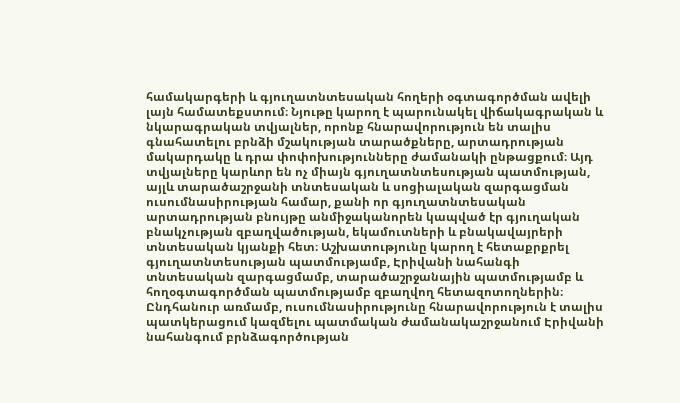համակարգերի և գյուղատնտեսական հողերի օգտագործման ավելի լայն համատեքստում։ Նյութը կարող է պարունակել վիճակագրական և նկարագրական տվյալներ, որոնք հնարավորություն են տալիս գնահատելու բրնձի մշակության տարածքները, արտադրության մակարդակը և դրա փոփոխությունները ժամանակի ընթացքում։ Այդ տվյալները կարևոր են ոչ միայն գյուղատնտեսության պատմության, այլև տարածաշրջանի տնտեսական և սոցիալական զարգացման ուսումնասիրության համար, քանի որ գյուղատնտեսական արտադրության բնույթը անմիջականորեն կապված էր գյուղական բնակչության զբաղվածության, եկամուտների և բնակավայրերի տնտեսական կյանքի հետ։ Աշխատությունը կարող է հետաքրքրել գյուղատնտեսության պատմությամբ, Էրիվանի նահանգի տնտեսական զարգացմամբ, տարածաշրջանային պատմությամբ և հողօգտագործման պատմությամբ զբաղվող հետազոտողներին։ Ընդհանուր առմամբ, ուսումնասիրությունը հնարավորություն է տալիս պատկերացում կազմելու պատմական ժամանակաշրջանում Էրիվանի նահանգում բրնձագործության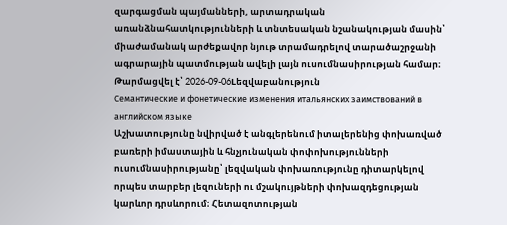զարգացման պայմանների, արտադրական առանձնահատկությունների և տնտեսական նշանակության մասին՝ միաժամանակ արժեքավոր նյութ տրամադրելով տարածաշրջանի ագրարային պատմության ավելի լայն ուսումնասիրության համար։
Թարմացվել է՝ 2026-09-06Lեզվաբանություն
Семантические и фонетические изменения итальянских заимствований в английском языке
Աշխատությունը նվիրված է անգլերենում իտալերենից փոխառված բառերի իմաստային և հնչյունական փոփոխությունների ուսումնասիրությանը՝ լեզվական փոխառությունը դիտարկելով որպես տարբեր լեզուների ու մշակույթների փոխազդեցության կարևոր դրսևորում։ Հետազոտության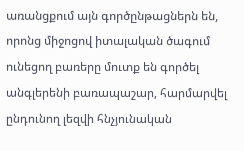առանցքում այն գործընթացներն են, որոնց միջոցով իտալական ծագում ունեցող բառերը մուտք են գործել անգլերենի բառապաշար, հարմարվել ընդունող լեզվի հնչյունական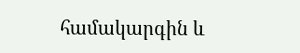համակարգին և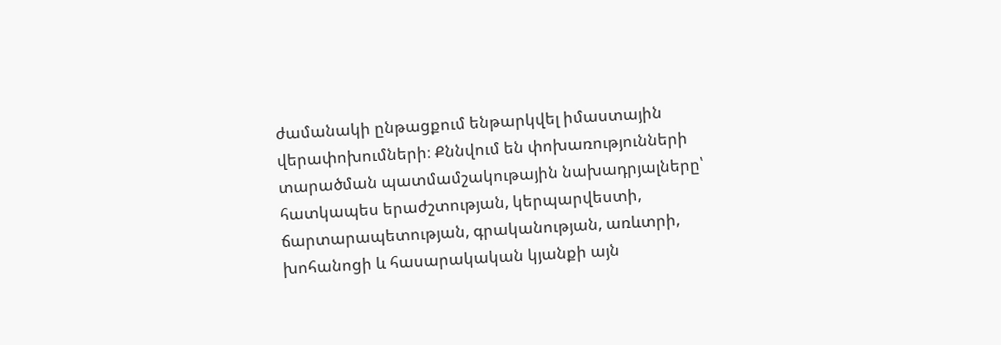ժամանակի ընթացքում ենթարկվել իմաստային վերափոխումների։ Քննվում են փոխառությունների տարածման պատմամշակութային նախադրյալները՝ հատկապես երաժշտության, կերպարվեստի, ճարտարապետության, գրականության, առևտրի, խոհանոցի և հասարակական կյանքի այն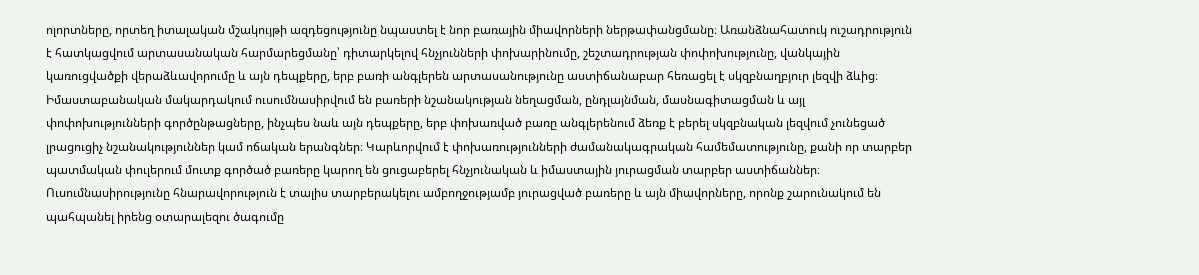ոլորտները, որտեղ իտալական մշակույթի ազդեցությունը նպաստել է նոր բառային միավորների ներթափանցմանը։ Առանձնահատուկ ուշադրություն է հատկացվում արտասանական հարմարեցմանը՝ դիտարկելով հնչյունների փոխարինումը, շեշտադրության փոփոխությունը, վանկային կառուցվածքի վերաձևավորումը և այն դեպքերը, երբ բառի անգլերեն արտասանությունը աստիճանաբար հեռացել է սկզբնաղբյուր լեզվի ձևից։ Իմաստաբանական մակարդակում ուսումնասիրվում են բառերի նշանակության նեղացման, ընդլայնման, մասնագիտացման և այլ փոփոխությունների գործընթացները, ինչպես նաև այն դեպքերը, երբ փոխառված բառը անգլերենում ձեռք է բերել սկզբնական լեզվում չունեցած լրացուցիչ նշանակություններ կամ ոճական երանգներ։ Կարևորվում է փոխառությունների ժամանակագրական համեմատությունը, քանի որ տարբեր պատմական փուլերում մուտք գործած բառերը կարող են ցուցաբերել հնչյունական և իմաստային յուրացման տարբեր աստիճաններ։ Ուսումնասիրությունը հնարավորություն է տալիս տարբերակելու ամբողջությամբ յուրացված բառերը և այն միավորները, որոնք շարունակում են պահպանել իրենց օտարալեզու ծագումը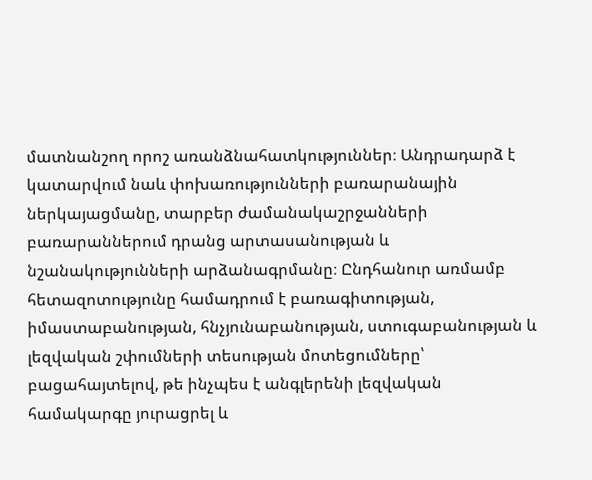մատնանշող որոշ առանձնահատկություններ։ Անդրադարձ է կատարվում նաև փոխառությունների բառարանային ներկայացմանը, տարբեր ժամանակաշրջանների բառարաններում դրանց արտասանության և նշանակությունների արձանագրմանը։ Ընդհանուր առմամբ հետազոտությունը համադրում է բառագիտության, իմաստաբանության, հնչյունաբանության, ստուգաբանության և լեզվական շփումների տեսության մոտեցումները՝ բացահայտելով, թե ինչպես է անգլերենի լեզվական համակարգը յուրացրել և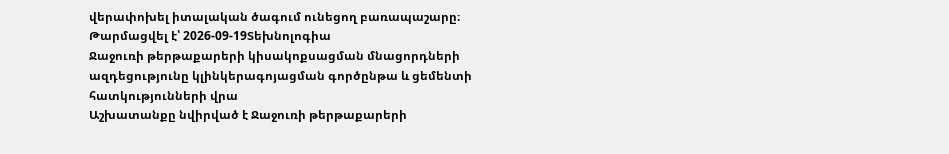վերափոխել իտալական ծագում ունեցող բառապաշարը։
Թարմացվել է՝ 2026-09-19Տեխնոլոգիա
Ջաջուռի թերթաքարերի կիսակոքսացման մնացորդների ազդեցությունը կլինկերագոյացման գործընթա և ցեմենտի հատկությունների վրա
Աշխատանքը նվիրված է Ջաջուռի թերթաքարերի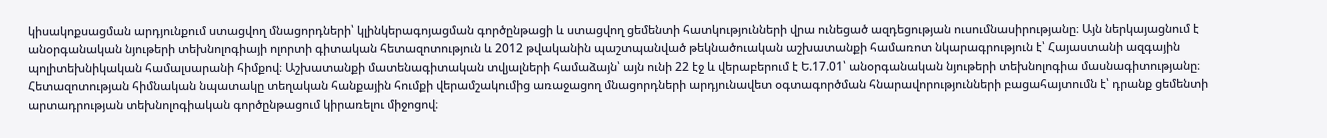կիսակոքսացման արդյունքում ստացվող մնացորդների՝ կլինկերագոյացման գործընթացի և ստացվող ցեմենտի հատկությունների վրա ունեցած ազդեցության ուսումնասիրությանը։ Այն ներկայացնում է անօրգանական նյութերի տեխնոլոգիայի ոլորտի գիտական հետազոտություն և 2012 թվականին պաշտպանված թեկնածուական աշխատանքի համառոտ նկարագրություն է՝ Հայաստանի ազգային պոլիտեխնիկական համալսարանի հիմքով։ Աշխատանքի մատենագիտական տվյալների համաձայն՝ այն ունի 22 էջ և վերաբերում է Ե.17.01՝ անօրգանական նյութերի տեխնոլոգիա մասնագիտությանը։ Հետազոտության հիմնական նպատակը տեղական հանքային հումքի վերամշակումից առաջացող մնացորդների արդյունավետ օգտագործման հնարավորությունների բացահայտումն է՝ դրանք ցեմենտի արտադրության տեխնոլոգիական գործընթացում կիրառելու միջոցով։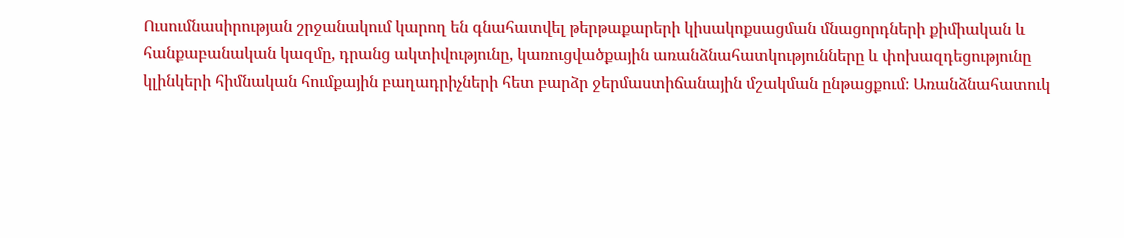Ուսումնասիրության շրջանակում կարող են գնահատվել թերթաքարերի կիսակոքսացման մնացորդների քիմիական և հանքաբանական կազմը, դրանց ակտիվությունը, կառուցվածքային առանձնահատկությունները և փոխազդեցությունը կլինկերի հիմնական հումքային բաղադրիչների հետ բարձր ջերմաստիճանային մշակման ընթացքում։ Առանձնահատուկ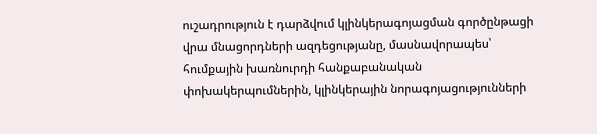ուշադրություն է դարձվում կլինկերագոյացման գործընթացի վրա մնացորդների ազդեցությանը, մասնավորապես՝ հումքային խառնուրդի հանքաբանական փոխակերպումներին, կլինկերային նորագոյացությունների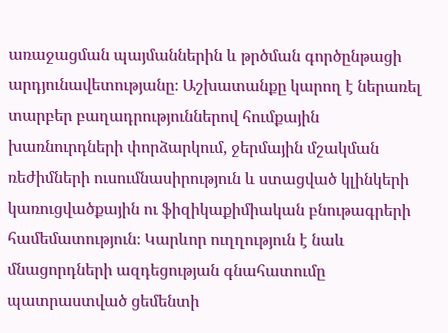առաջացման պայմաններին և թրծման գործընթացի արդյունավետությանը։ Աշխատանքը կարող է ներառել տարբեր բաղադրություններով հումքային խառնուրդների փորձարկում, ջերմային մշակման ռեժիմների ուսումնասիրություն և ստացված կլինկերի կառուցվածքային ու ֆիզիկաքիմիական բնութագրերի համեմատություն։ Կարևոր ուղղություն է նաև մնացորդների ազդեցության գնահատումը պատրաստված ցեմենտի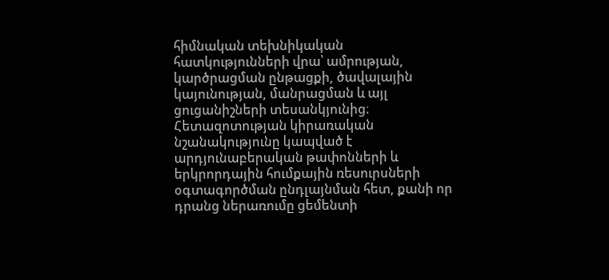հիմնական տեխնիկական հատկությունների վրա՝ ամրության, կարծրացման ընթացքի, ծավալային կայունության, մանրացման և այլ ցուցանիշների տեսանկյունից։ Հետազոտության կիրառական նշանակությունը կապված է արդյունաբերական թափոնների և երկրորդային հումքային ռեսուրսների օգտագործման ընդլայնման հետ, քանի որ դրանց ներառումը ցեմենտի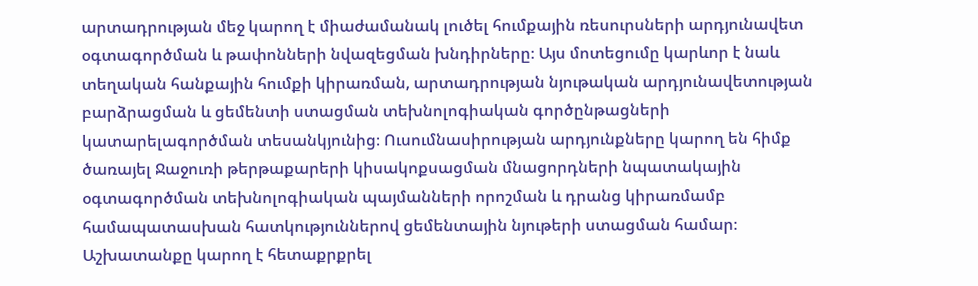արտադրության մեջ կարող է միաժամանակ լուծել հումքային ռեսուրսների արդյունավետ օգտագործման և թափոնների նվազեցման խնդիրները։ Այս մոտեցումը կարևոր է նաև տեղական հանքային հումքի կիրառման, արտադրության նյութական արդյունավետության բարձրացման և ցեմենտի ստացման տեխնոլոգիական գործընթացների կատարելագործման տեսանկյունից։ Ուսումնասիրության արդյունքները կարող են հիմք ծառայել Ջաջուռի թերթաքարերի կիսակոքսացման մնացորդների նպատակային օգտագործման տեխնոլոգիական պայմանների որոշման և դրանց կիրառմամբ համապատասխան հատկություններով ցեմենտային նյութերի ստացման համար։ Աշխատանքը կարող է հետաքրքրել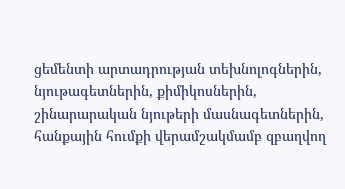ցեմենտի արտադրության տեխնոլոգներին, նյութագետներին, քիմիկոսներին, շինարարական նյութերի մասնագետներին, հանքային հումքի վերամշակմամբ զբաղվող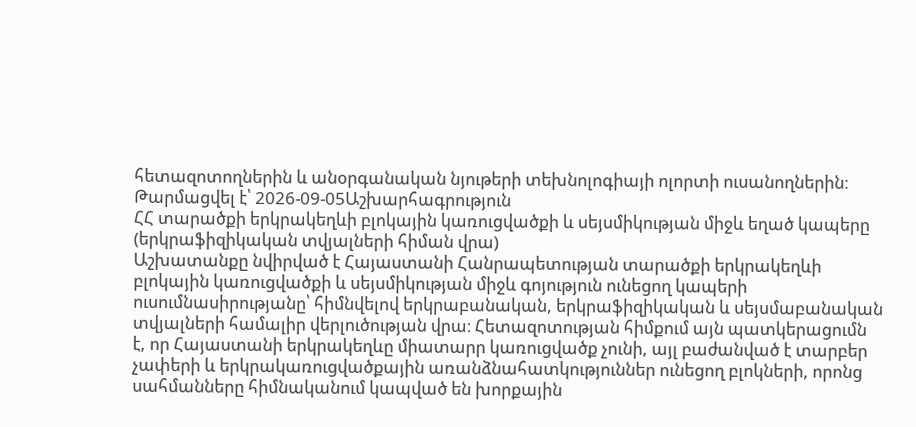հետազոտողներին և անօրգանական նյութերի տեխնոլոգիայի ոլորտի ուսանողներին։
Թարմացվել է՝ 2026-09-05Աշխարհագրություն
ՀՀ տարածքի երկրակեղևի բլոկային կառուցվածքի և սեյսմիկության միջև եղած կապերը (երկրաֆիզիկական տվյալների հիման վրա)
Աշխատանքը նվիրված է Հայաստանի Հանրապետության տարածքի երկրակեղևի բլոկային կառուցվածքի և սեյսմիկության միջև գոյություն ունեցող կապերի ուսումնասիրությանը՝ հիմնվելով երկրաբանական, երկրաֆիզիկական և սեյսմաբանական տվյալների համալիր վերլուծության վրա։ Հետազոտության հիմքում այն պատկերացումն է, որ Հայաստանի երկրակեղևը միատարր կառուցվածք չունի, այլ բաժանված է տարբեր չափերի և երկրակառուցվածքային առանձնահատկություններ ունեցող բլոկների, որոնց սահմանները հիմնականում կապված են խորքային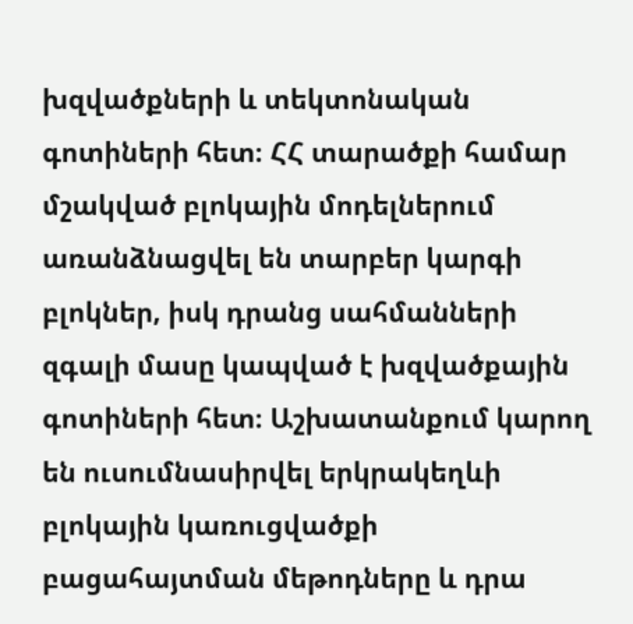խզվածքների և տեկտոնական գոտիների հետ։ ՀՀ տարածքի համար մշակված բլոկային մոդելներում առանձնացվել են տարբեր կարգի բլոկներ, իսկ դրանց սահմանների զգալի մասը կապված է խզվածքային գոտիների հետ։ Աշխատանքում կարող են ուսումնասիրվել երկրակեղևի բլոկային կառուցվածքի բացահայտման մեթոդները և դրա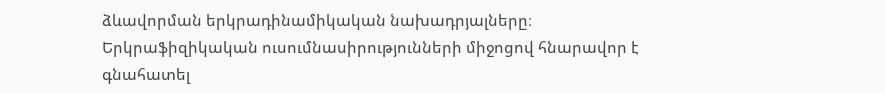ձևավորման երկրադինամիկական նախադրյալները։ Երկրաֆիզիկական ուսումնասիրությունների միջոցով հնարավոր է գնահատել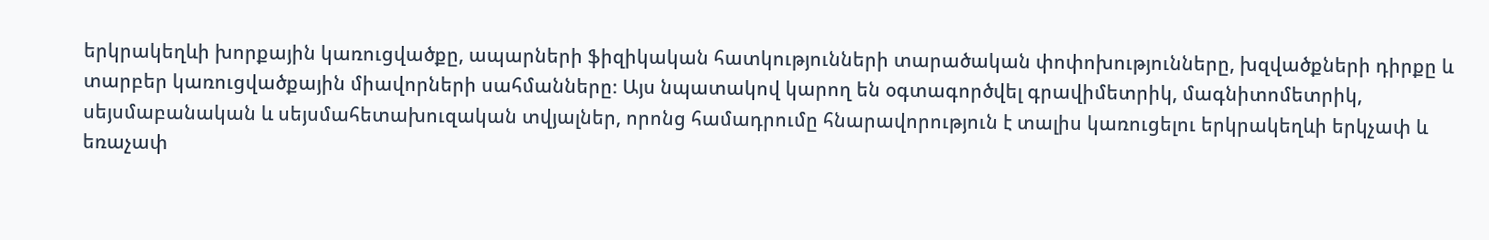երկրակեղևի խորքային կառուցվածքը, ապարների ֆիզիկական հատկությունների տարածական փոփոխությունները, խզվածքների դիրքը և տարբեր կառուցվածքային միավորների սահմանները։ Այս նպատակով կարող են օգտագործվել գրավիմետրիկ, մագնիտոմետրիկ, սեյսմաբանական և սեյսմահետախուզական տվյալներ, որոնց համադրումը հնարավորություն է տալիս կառուցելու երկրակեղևի երկչափ և եռաչափ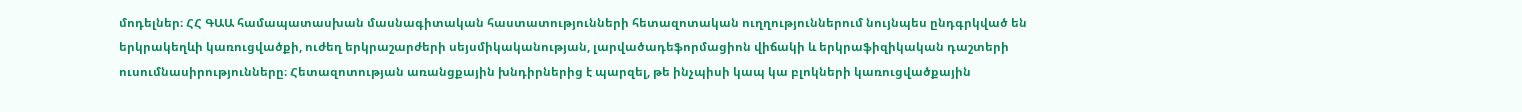մոդելներ։ ՀՀ ԳԱԱ համապատասխան մասնագիտական հաստատությունների հետազոտական ուղղություններում նույնպես ընդգրկված են երկրակեղևի կառուցվածքի, ուժեղ երկրաշարժերի սեյսմիկականության, լարվածադեֆորմացիոն վիճակի և երկրաֆիզիկական դաշտերի ուսումնասիրությունները։ Հետազոտության առանցքային խնդիրներից է պարզել, թե ինչպիսի կապ կա բլոկների կառուցվածքային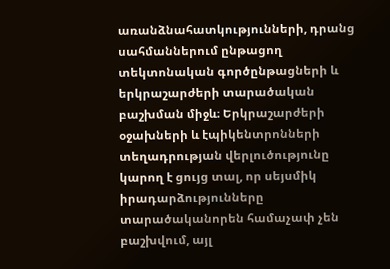առանձնահատկությունների, դրանց սահմաններում ընթացող տեկտոնական գործընթացների և երկրաշարժերի տարածական բաշխման միջև։ Երկրաշարժերի օջախների և էպիկենտրոնների տեղադրության վերլուծությունը կարող է ցույց տալ, որ սեյսմիկ իրադարձությունները տարածականորեն համաչափ չեն բաշխվում, այլ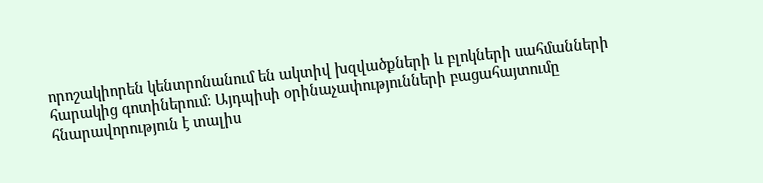որոշակիորեն կենտրոնանում են ակտիվ խզվածքների և բլոկների սահմանների հարակից գոտիներում։ Այդպիսի օրինաչափությունների բացահայտումը հնարավորություն է տալիս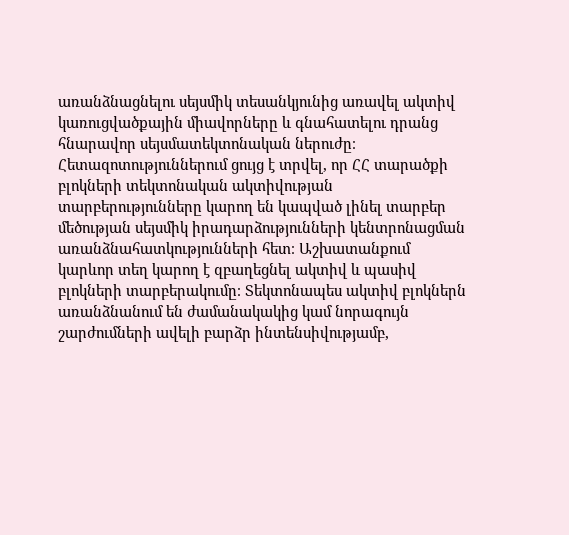առանձնացնելու սեյսմիկ տեսանկյունից առավել ակտիվ կառուցվածքային միավորները և գնահատելու դրանց հնարավոր սեյսմատեկտոնական ներուժը։ Հետազոտություններում ցույց է տրվել, որ ՀՀ տարածքի բլոկների տեկտոնական ակտիվության տարբերությունները կարող են կապված լինել տարբեր մեծության սեյսմիկ իրադարձությունների կենտրոնացման առանձնահատկությունների հետ։ Աշխատանքում կարևոր տեղ կարող է զբաղեցնել ակտիվ և պասիվ բլոկների տարբերակումը։ Տեկտոնապես ակտիվ բլոկներն առանձնանում են ժամանակակից կամ նորագույն շարժումների ավելի բարձր ինտենսիվությամբ,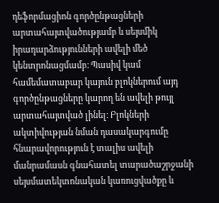դեֆորմացիոն գործընթացների արտահայտվածությամբ և սեյսմիկ իրադարձությունների ավելի մեծ կենտրոնացմամբ։ Պասիվ կամ համեմատաբար կայուն բլոկներում այդ գործընթացները կարող են ավելի թույլ արտահայտված լինել։ Բլոկների ակտիվության նման դասակարգումը հնարավորություն է տալիս ավելի մանրամասն գնահատել տարածաշրջանի սեյսմատեկտոնական կառուցվածքը և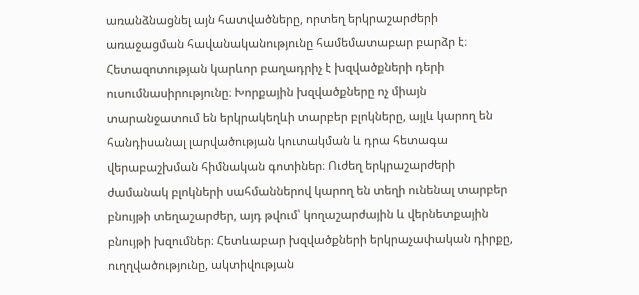առանձնացնել այն հատվածները, որտեղ երկրաշարժերի առաջացման հավանականությունը համեմատաբար բարձր է։ Հետազոտության կարևոր բաղադրիչ է խզվածքների դերի ուսումնասիրությունը։ Խորքային խզվածքները ոչ միայն տարանջատում են երկրակեղևի տարբեր բլոկները, այլև կարող են հանդիսանալ լարվածության կուտակման և դրա հետագա վերաբաշխման հիմնական գոտիներ։ Ուժեղ երկրաշարժերի ժամանակ բլոկների սահմաններով կարող են տեղի ունենալ տարբեր բնույթի տեղաշարժեր, այդ թվում՝ կողաշարժային և վերնետքային բնույթի խզումներ։ Հետևաբար խզվածքների երկրաչափական դիրքը, ուղղվածությունը, ակտիվության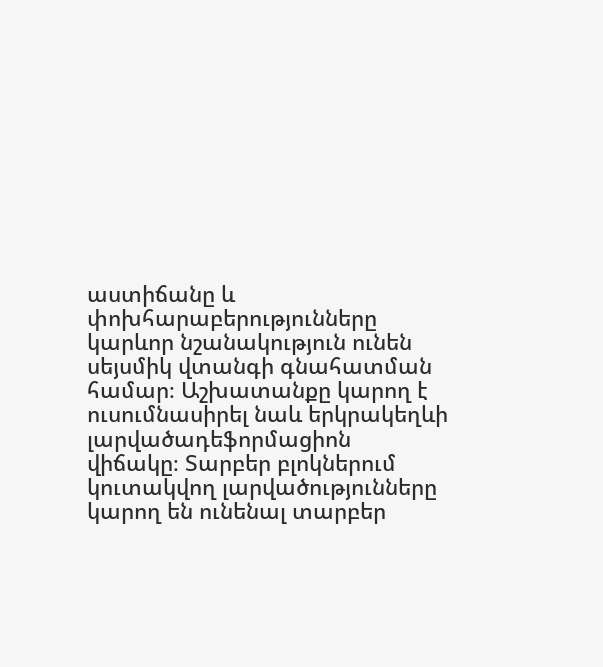աստիճանը և փոխհարաբերությունները կարևոր նշանակություն ունեն սեյսմիկ վտանգի գնահատման համար։ Աշխատանքը կարող է ուսումնասիրել նաև երկրակեղևի լարվածադեֆորմացիոն վիճակը։ Տարբեր բլոկներում կուտակվող լարվածությունները կարող են ունենալ տարբեր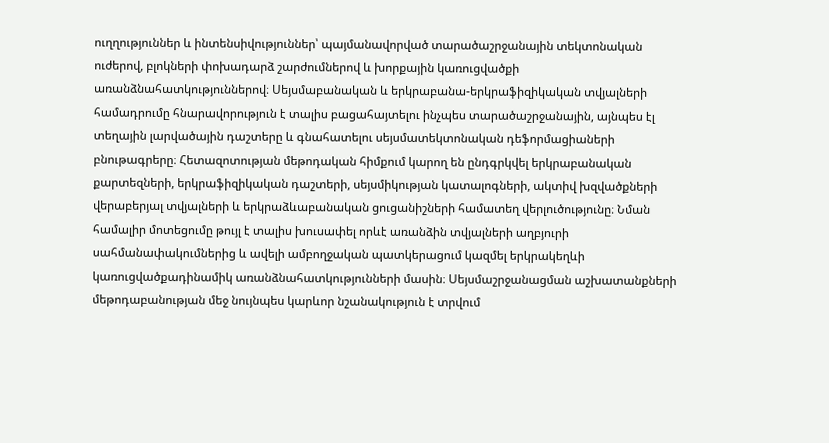ուղղություններ և ինտենսիվություններ՝ պայմանավորված տարածաշրջանային տեկտոնական ուժերով, բլոկների փոխադարձ շարժումներով և խորքային կառուցվածքի առանձնահատկություններով։ Սեյսմաբանական և երկրաբանա-երկրաֆիզիկական տվյալների համադրումը հնարավորություն է տալիս բացահայտելու ինչպես տարածաշրջանային, այնպես էլ տեղային լարվածային դաշտերը և գնահատելու սեյսմատեկտոնական դեֆորմացիաների բնութագրերը։ Հետազոտության մեթոդական հիմքում կարող են ընդգրկվել երկրաբանական քարտեզների, երկրաֆիզիկական դաշտերի, սեյսմիկության կատալոգների, ակտիվ խզվածքների վերաբերյալ տվյալների և երկրաձևաբանական ցուցանիշների համատեղ վերլուծությունը։ Նման համալիր մոտեցումը թույլ է տալիս խուսափել որևէ առանձին տվյալների աղբյուրի սահմանափակումներից և ավելի ամբողջական պատկերացում կազմել երկրակեղևի կառուցվածքադինամիկ առանձնահատկությունների մասին։ Սեյսմաշրջանացման աշխատանքների մեթոդաբանության մեջ նույնպես կարևոր նշանակություն է տրվում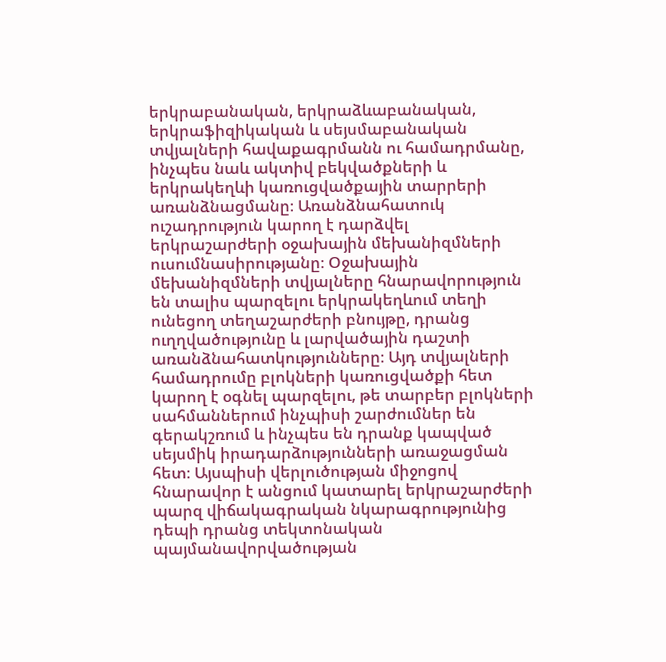երկրաբանական, երկրաձևաբանական, երկրաֆիզիկական և սեյսմաբանական տվյալների հավաքագրմանն ու համադրմանը, ինչպես նաև ակտիվ բեկվածքների և երկրակեղևի կառուցվածքային տարրերի առանձնացմանը։ Առանձնահատուկ ուշադրություն կարող է դարձվել երկրաշարժերի օջախային մեխանիզմների ուսումնասիրությանը։ Օջախային մեխանիզմների տվյալները հնարավորություն են տալիս պարզելու երկրակեղևում տեղի ունեցող տեղաշարժերի բնույթը, դրանց ուղղվածությունը և լարվածային դաշտի առանձնահատկությունները։ Այդ տվյալների համադրումը բլոկների կառուցվածքի հետ կարող է օգնել պարզելու, թե տարբեր բլոկների սահմաններում ինչպիսի շարժումներ են գերակշռում և ինչպես են դրանք կապված սեյսմիկ իրադարձությունների առաջացման հետ։ Այսպիսի վերլուծության միջոցով հնարավոր է անցում կատարել երկրաշարժերի պարզ վիճակագրական նկարագրությունից դեպի դրանց տեկտոնական պայմանավորվածության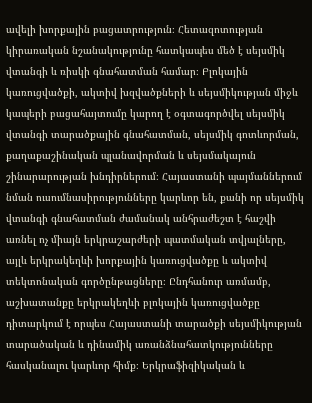ավելի խորքային բացատրություն։ Հետազոտության կիրառական նշանակությունը հատկապես մեծ է սեյսմիկ վտանգի և ռիսկի գնահատման համար։ Բլոկային կառուցվածքի, ակտիվ խզվածքների և սեյսմիկության միջև կապերի բացահայտումը կարող է օգտագործվել սեյսմիկ վտանգի տարածքային գնահատման, սեյսմիկ գոտևորման, քաղաքաշինական պլանավորման և սեյսմակայուն շինարարության խնդիրներում։ Հայաստանի պայմաններում նման ուսումնասիրությունները կարևոր են, քանի որ սեյսմիկ վտանգի գնահատման ժամանակ անհրաժեշտ է հաշվի առնել ոչ միայն երկրաշարժերի պատմական տվյալները, այլև երկրակեղևի խորքային կառուցվածքը և ակտիվ տեկտոնական գործընթացները։ Ընդհանուր առմամբ, աշխատանքը երկրակեղևի բլոկային կառուցվածքը դիտարկում է որպես Հայաստանի տարածքի սեյսմիկության տարածական և դինամիկ առանձնահատկությունները հասկանալու կարևոր հիմք։ Երկրաֆիզիկական և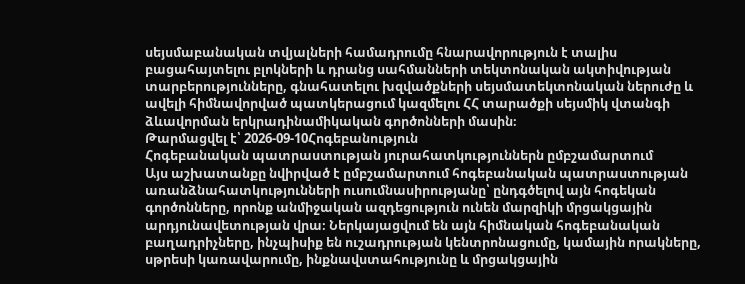սեյսմաբանական տվյալների համադրումը հնարավորություն է տալիս բացահայտելու բլոկների և դրանց սահմանների տեկտոնական ակտիվության տարբերությունները, գնահատելու խզվածքների սեյսմատեկտոնական ներուժը և ավելի հիմնավորված պատկերացում կազմելու ՀՀ տարածքի սեյսմիկ վտանգի ձևավորման երկրադինամիկական գործոնների մասին։
Թարմացվել է՝ 2026-09-10Հոգեբանություն
Հոգեբանական պատրաստության յուրահատկություններն ըմբշամարտում
Այս աշխատանքը նվիրված է ըմբշամարտում հոգեբանական պատրաստության առանձնահատկությունների ուսումնասիրությանը՝ ընդգծելով այն հոգեկան գործոնները, որոնք անմիջական ազդեցություն ունեն մարզիկի մրցակցային արդյունավետության վրա։ Ներկայացվում են այն հիմնական հոգեբանական բաղադրիչները, ինչպիսիք են ուշադրության կենտրոնացումը, կամային որակները, սթրեսի կառավարումը, ինքնավստահությունը և մրցակցային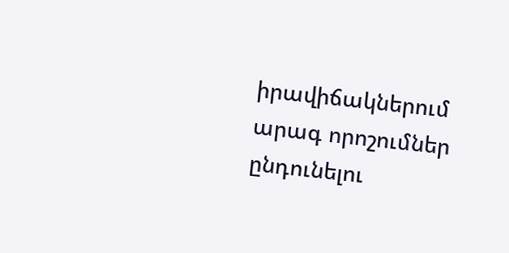իրավիճակներում արագ որոշումներ ընդունելու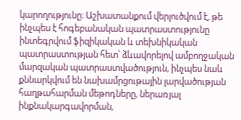կարողությունը։ Աշխատանքում վերլուծվում է, թե ինչպես է հոգեբանական պատրաստությունը ինտեգրվում ֆիզիկական և տեխնիկական պատրաստության հետ՝ ձևավորելով ամբողջական մարզական պատրաստվածություն, ինչպես նաև քննարկվում են նախամրցութային լարվածության հաղթահարման մեթոդները, ներառյալ ինքնակարգավորման,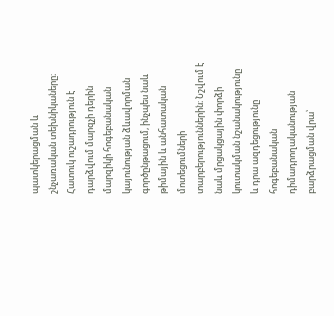պատկերացման և շնչառական տեխնիկաները։ Հատուկ ուշադրություն է դարձվում մարզչի դերին մարզիկի հոգեբանական կայունության ձևավորման գործընթացում, ինչպես նաև թիմային և անհատական մոտեցումների տարբերություններին։ Նշվում է նաև մրցակցային փորձի կուտակման նշանակությունը և դրա ազդեցությունը հոգեբանական դիմադրողականության բարձրացման վրա՝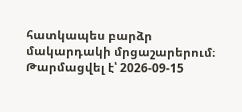հատկապես բարձր մակարդակի մրցաշարերում։
Թարմացվել է՝ 2026-09-15